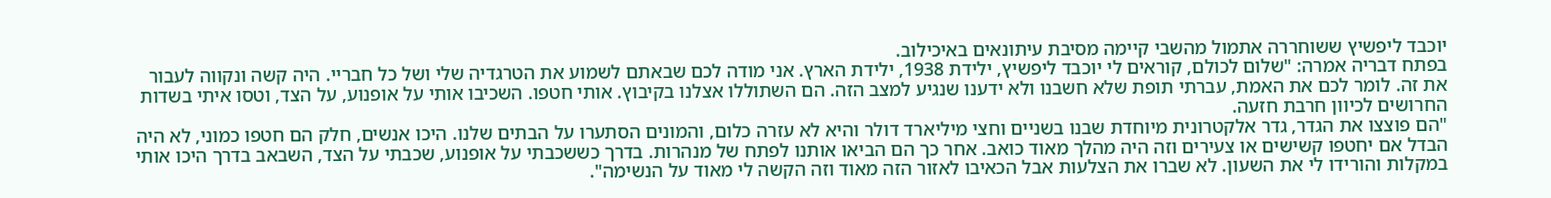יוכבד ליפשיץ ששוחררה אתמול מהשבי קיימה מסיבת עיתונאים באיכילוב.
בפתח דבריה אמרה: "שלום לכולם, קוראים לי יוכבד ליפשיץ, ילידת 1938, ילידת הארץ. אני מודה לכם שבאתם לשמוע את הטרגדיה שלי ושל כל חבריי. היה קשה ונקווה לעבור את זה. לומר לכם את האמת, עברתי תופת שלא חשבנו ולא ידענו שנגיע למצב הזה. הם השתוללו אצלנו בקיבוץ. אותי חטפו. השכיבו אותי על אופנוע, על הצד, וטסו איתי בשדות החרושים לכיוון חרבת חזעה.
"הם פוצצו את הגדר, גדר אלקטרונית מיוחדת שבנו בשניים וחצי מיליארד דולר והיא לא עזרה כלום, והמונים הסתערו על הבתים שלנו. היכו אנשים, חלק הם חטפו כמוני, לא היה הבדל אם יחטפו קשישים או צעירים וזה היה מהלך מאוד כואב. אחר כך הם הביאו אותנו לפתח של מנהרות. בדרך כששכבתי על אופנוע, שכבתי על הצד, השבאב בדרך היכו אותי במקלות והורידו לי את השעון. לא שברו את הצלעות אבל הכאיבו לאזור הזה מאוד וזה הקשה לי מאוד על הנשימה".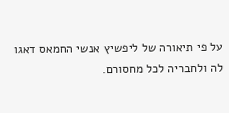על פי תיאורה של ליפשיץ אנשי החמאס דאגו לה ולחבריה לכל מחסורם.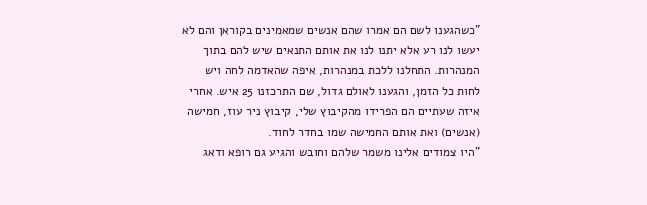"כשהגענו לשם הם אמרו שהם אנשים שמאמינים בקוראן והם לא יעשו לנו רע אלא יתנו לנו את אותם התנאים שיש להם בתוך המנהרות. התחלנו ללכת במנהרות, איפה שהאדמה לחה ויש לחות כל הזמן, והגענו לאולם גדול, שם התרכזנו 25 איש. אחרי איזה שעתיים הם הפרידו מהקיבוץ שלי, קיבוץ ניר עוז, חמישה (אנשים) ואת אותם החמישה שמו בחדר לחוד.
"היו צמודים אלינו משמר שלהם וחובש והגיע גם רופא ודאג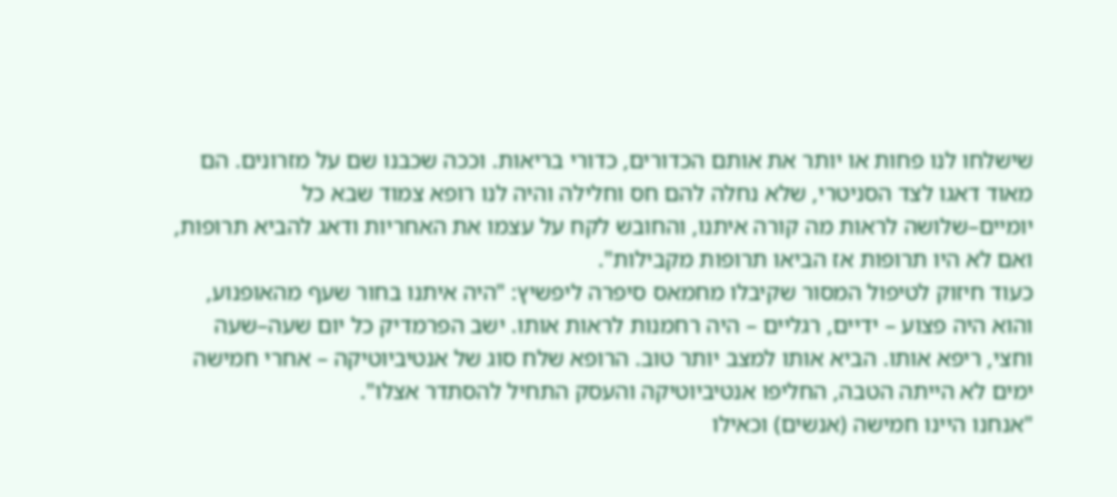שישלחו לנו פחות או יותר את אותם הכדורים, כדורי בריאות. וככה שכבנו שם על מזרונים. הם מאוד דאגו לצד הסניטרי, שלא נחלה להם חס וחלילה והיה לנו רופא צמוד שבא כל יומיים–שלושה לראות מה קורה איתנו, והחובש לקח על עצמו את האחריות ודאג להביא תרופות, ואם לא היו תרופות אז הביאו תרופות מקבילות".
כעוד חיזוק לטיפול המסור שקיבלו מחמאס סיפרה ליפשיץ: "היה איתנו בחור שעף מהאופנוע, והוא היה פצוע – ידיים, רגליים – היה רחמנות לראות אותו. ישב הפרמדיק כל יום שעה–שעה וחצי, ריפא אותו. הביא אותו למצב יותר טוב. הרופא שלח סוג של אנטיביוטיקה – אחרי חמישה ימים לא הייתה הטבה, החליפו אנטיביוטיקה והעסק התחיל להסתדר אצלו".
"אנחנו היינו חמישה (אנשים) וכאילו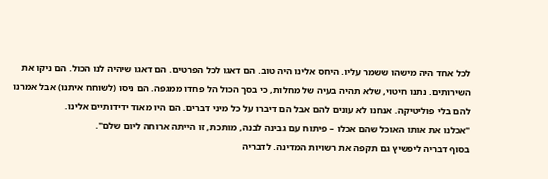לכל אחד היה מישהו ששמר עליו. היחס אלינו היה טוב. הם דאגו לכל הפרטים. הם דאגו שיהיה לנו הכול. הם ניקו את השירותים. נתנו חיטוי, שלא תהיה בעיה של מחלות, כי בסך הכול הל פחדו ממגפה. הם ניסו (לשוחח איתנו) אבל אמרנו להם בלי פוליטיקה. אנחנו לא עונים להם אבל הם דיברו על כל מיני דברים. הם היו מאוד ידידותיים אלינו.
"אכלנו את אותו האוכל שהם אכלו – פיתוח עם גבינה לבנה, מותכת, זו הייתה ארוחה ליום שלם".
בסוף דבריה ליפשיץ גם תקפה את רשויות המדינה. לדבריה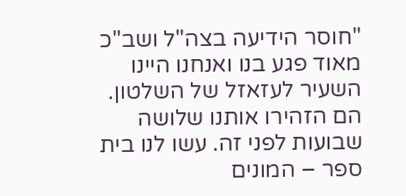"חוסר הידיעה בצה"ל ושב"כ מאוד פגע בנו ואנחנו היינו השעיר לעזאזל של השלטון. הם הזהירו אותנו שלושה שבועות לפני זה. עשו לנו בית ספר – המונים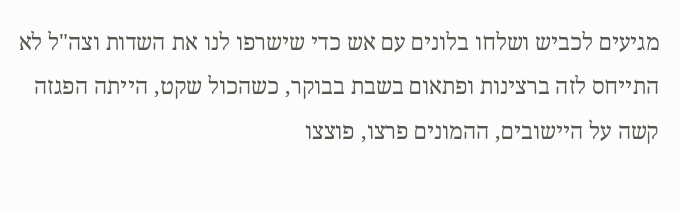מגיעים לכביש ושלחו בלונים עם אש כדי שישרפו לנו את השדות וצה"ל לא התייחס לזה ברצינות ופתאום בשבת בבוקר, כשהכול שקט, הייתה הפגזה קשה על היישובים, ההמונים פרצו, פוצצו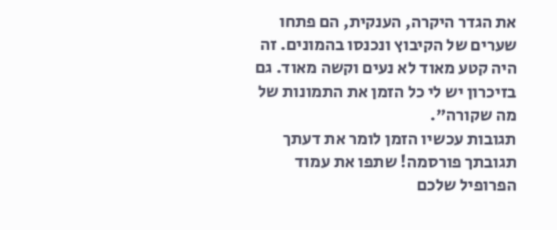את הגדר היקרה, הענקית, הם פתחו שערים של הקיבוץ ונכנסו בהמונים. זה היה קטע מאוד לא נעים וקשה מאוד. גם בזיכרון יש לי כל הזמן את התמונות של מה שקורה".
תגובות עכשיו הזמן לומר את דעתך
תגובתך פורסמה! שתפו את עמוד הפרופיל שלכם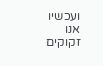ועכשיו אנו זקוקים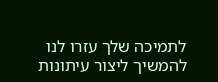לתמיכה שלך עזרו לנו להמשיך ליצור עיתונות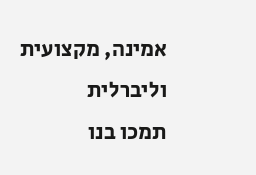אמינה, מקצועית וליברלית
תמכו בנו